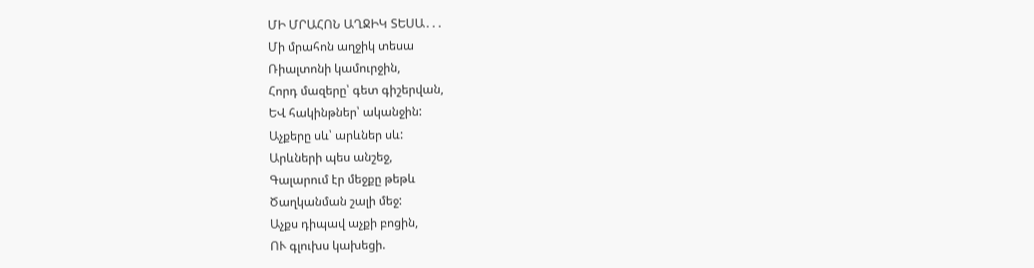ՄԻ ՄՐԱՀՈՆ ԱՂՋԻԿ ՏԵՍԱ․․․
Մի մրահոն աղջիկ տեսա
Ռիալտոնի կամուրջին,
Հորդ մազերը՝ գետ գիշերվան,
ԵՎ հակինթներ՝ ականջին:
Աչքերը սև՝ արևներ սև:
Արևների պես անշեջ,
Գալարում էր մեջքը թեթև
Ծաղկանման շալի մեջ:
Աչքս դիպավ աչքի բոցին,
ՈՒ գլուխս կախեցի.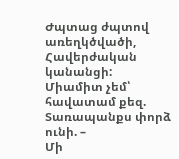Ժպտաց ժպտով առեղկծվածի,
Հավերժական կանանցի:
Միամիտ չեմ՝ հավատամ քեզ.
Տառապանքս փորձ ունի. –
Մի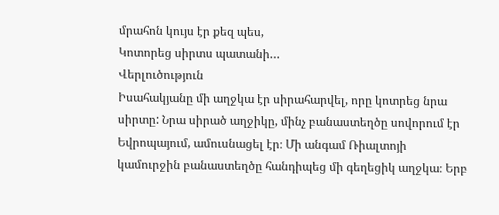մրահոն կույս էր քեզ պես,
Կոտորեց սիրտս պատանի…
Վերլուծություն
Իսահակյանը մի աղջկա էր սիրահարվել, որը կոտրեց նրա սիրտը: Նրա սիրած աղջիկը, մինչ բանաստեղծը սովորում էր Եվրոպայում, ամուսնացել էր։ Մի անգամ Ռիալտոյի կամուրջին բանաստեղծը հանդիպեց մի գեղեցիկ աղջկա։ Երբ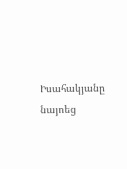Իսահակյանը նայոեց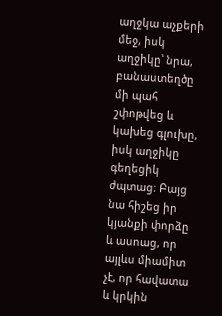աղջկա աչքերի մեջ, իսկ աղջիկը՝ նրա, բանաստեղծը մի պահ շփոթվեց և կախեց գլուխը, իսկ աղջիկը գեղեցիկ ժպտաց։ Բայց նա հիշեց իր կյանքի փորձը և ասոաց, որ այլևս միամիտ չէ, որ հավատա և կրկին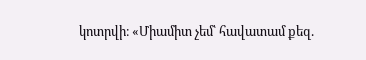կոտրվի։ «Միամիտ չեմ՝ հավատամ քեզ.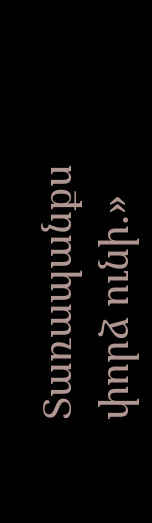Տառապանքս փորձ ունի.»